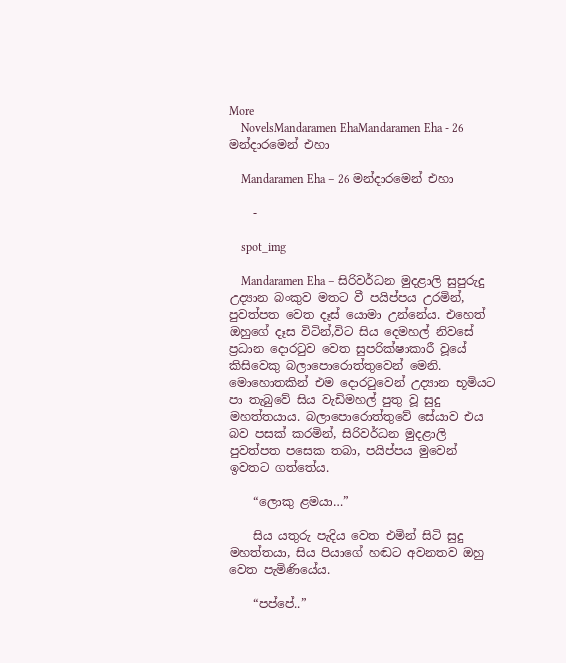More
    NovelsMandaramen EhaMandaramen Eha - 26 මන්දාරමෙන් එහා

    Mandaramen Eha – 26 මන්දාරමෙන් එහා

    -

    spot_img

    Mandaramen Eha – සිරිවර්ධන මුදළාලි සුපුරුදු උද්‍යාන බංකුව මතට වී පයිප්පය උරමින්, පුවත්පත වෙත දෑස් යොමා උන්නේය. එහෙත් ඔහුගේ දෑස විටින්,විට සිය දෙමහල් නිවසේ ප්‍රධාන දොරටුව වෙත සුපරික්ෂාකාරී වූයේ කිසිවෙකු බලාපොරොත්තුවෙන් මෙනි. මොහොතකින් එම දොරටුවෙන් උද්‍යාන භූමියට පා තැබුවේ සිය වැඩිමහල් පුතු වූ සුදු මහත්තයාය. බලාපොරොත්තුවේ සේයාව එය බව පසක් කරමින්, සිරිවර්ධන මුදළාලි පුවත්පත පසෙක තබා, පයිප්පය මුවෙන් ඉවතට ගත්තේය.

    “ලොකු ළමයා…”

    සිය යතුරු පැදිය වෙත එමින් සිටි සුදු මහත්තයා, සිය පියාගේ හඬට අවනතව ඔහු වෙත පැමිණියේය.

    “පප්පේ..”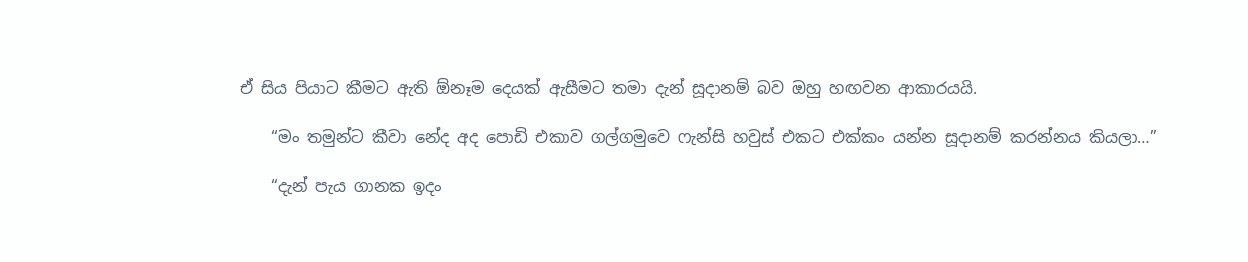ඒ සිය පියාට කීමට ඇති ඕනෑම දෙයක් ඇසීමට තමා දැන් සූදානම් බව ඔහු හඟවන ආකාරයයි.

    “මං තමුන්ට කීවා නේද අද පොඩි එකාව ගල්ගමුවෙ ෆැන්සි හවුස් එකට එක්කං යන්න සූදානම් කරන්නය කියලා…”

    “දැන් පැය ගානක ඉදං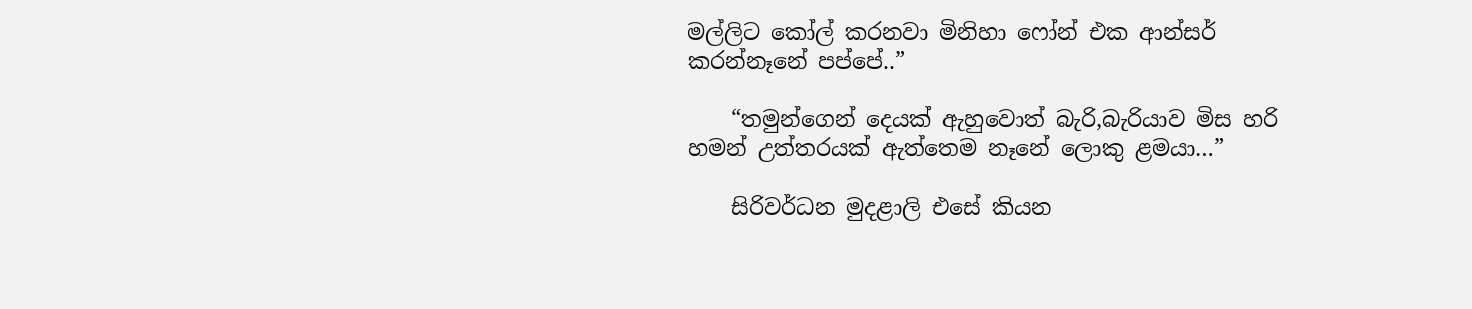මල්ලිට කෝල් කරනවා මිනිහා ෆෝන් එක ආන්සර් කරන්නෑනේ පප්පේ..”

    “තමුන්ගෙන් දෙයක් ඇහුවොත් බැරි,බැරියාව මිස හරි හමන් උත්තරයක් ඇත්තෙම නෑනේ ලොකු ළමයා…”

    සිරිවර්ධන මුදළාලි එසේ කියන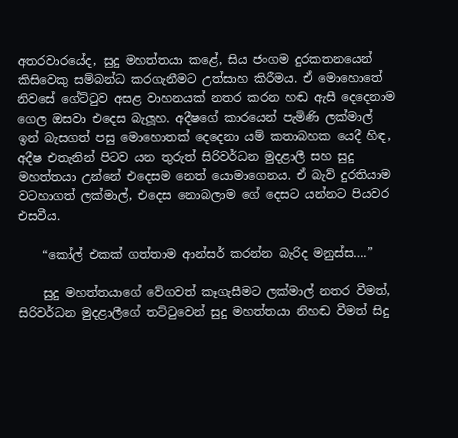අතරවාරයේද, සුදු මහත්තයා කළේ, සිය ජංගම දුරකතනයෙන් කිසිවෙකු සම්බන්ධ කරගැනීමට උත්සාහ කිරීමය. ඒ මොහොතේ නිවසේ ගේට්ටුව අසළ වාහනයක් නතර කරන හඬ ඇසී දෙදෙනාම ගෙල ඔසවා එදෙස බැලූහ. අදීෂගේ කාරයෙන් පැමිණි ලක්මාල් ඉන් බැසගත් පසු මොහොතක් දෙදෙනා යම් කතාබහක යෙදී හිඳ, අදීෂ එතැනින් පිටව යන තුරුත් සිරිවර්ධන මුදළාලී සහ සුදු මහත්තයා උන්නේ එදෙසම නෙත් යොමාගෙනය. ඒ බැව් දුරතියාම වටහාගත් ලක්මාල්, එදෙස නොබලාම ගේ දෙසට යන්නට පියවර එසවීය.

    “කෝල් එකක් ගත්තාම ආන්සර් කරන්න බැරිද මනුස්ස….”

    සුදු මහත්තයාගේ වේගවත් කෑගැසීමට ලක්මාල් නතර වීමත්, සිරිවර්ධන මුදළාලීගේ තට්ටුවෙන් සුදු මහත්තයා නිහඬ වීමත් සිදු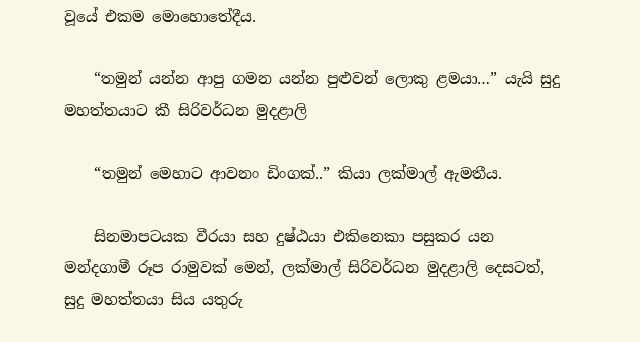වූයේ එකම මොහොතේදීය.

    “තමුන් යන්න ආපු ගමන යන්න පුළුවන් ලොකු ළමයා…” යැයි සුදු මහත්තයාට කී සිරිවර්ධන මුදළාලි

    “තමුන් මෙහාට ආවනං ඩිංගක්..” කියා ලක්මාල් ඇමතීය.

    සිනමාපටයක වීරයා සහ දුෂ්ඨයා එකිනෙකා පසුකර යන මන්දගාමී රූප රාමුවක් මෙන්, ලක්මාල් සිරිවර්ධන මුදළාලි දෙසටත්, සුදු මහත්‍තයා සිය යතුරු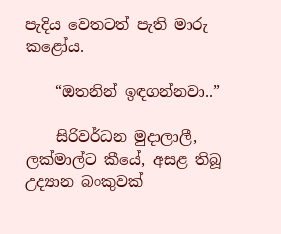පැදිය වෙතටත් පැති මාරු කළෝය.

    “ඔතනින් ඉඳගන්නවා..”

    සිරිවර්ධන මුදාලාලී, ලක්මාල්ට කීයේ, අසළ තිබූ උද්‍යාන බංකුවක්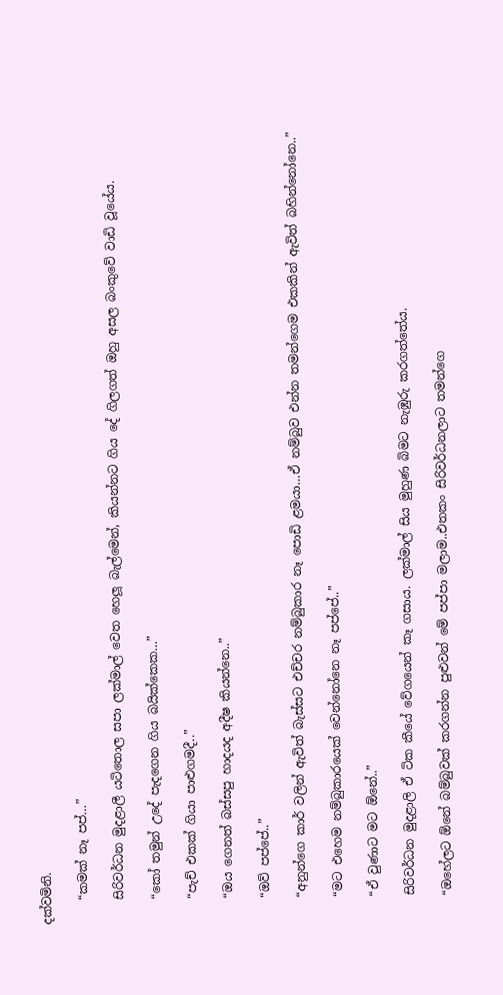දක්වමිනි.

    “කමක් නෑ පප්…”

    සිරිවර්ධන මුදළාලී යටිතොල සපා ලක්මාල් වෙත හෙලූ බැල්මෙන්, කියන්නට ගිය දේ ගිලගත් ඔහු අසල බංකුවේ වාඩි වූයේය.

    “කෝ තමුන් උදේ පැදගෙන ගිය බයික්කෙක…”

    “පැච් එකක් ගියා පාළුගමදී..”

    “ඔය ගෙනත් බස්සපු හාදයද අදීෂ කියන්නෙ..”

    “ඔව් පප්පේ..”

    “අනුන්ගෙ කාර් වලින් ඇවිත් බැස්සට එච්චර නම්බුකාර නෑ පොඩි ළමයා…ඒ නම්බුව එන්න තමන්ගෙම එකකින් ඇවිත් බහින්නෝනෙ..”

    “මට එහෙම නම්බුකාරයෙක් වෙන්නෝනෙ නෑ පප්පේ..”

    “ඒ වුණාට මට ඕනේ..”

    සිරිවර්ධන මුදළාලි ඒ ටික කීයේ වේගයෙන් කෑ ගසාය. ලක්මාල් සිය මුහුණ බිමට නැඹුරු කරගත්තේය.

    “ඔහේලට ඕනේ බම්බුවක් කරගන්න පුළුවන් මේ පප්පා මලාම..එතකං සිරිවර්ධනලාට තමන්ගෙ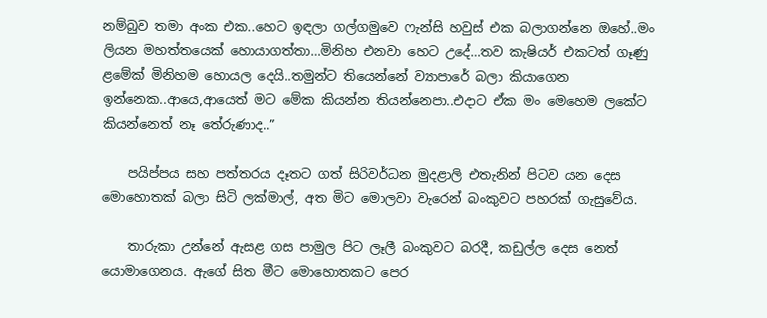නම්බුව තමා අංක එක..හෙට ඉඳලා ගල්ගමුවෙ ෆැන්සි හවුස් එක බලාගන්නෙ ඔහේ..මං ලියන මහත්තයෙක් හොයාගත්තා…මිනිහ එනවා හෙට උදේ…තව කැෂියර් එකටත් ගෑණු ළමේක් මිනිහම හොයල දෙයි..තමුන්ට තියෙන්නේ ව්‍යාපාරේ බලා කියාගෙන ඉන්නෙක..ආයෙ,ආයෙත් මට මේක කියන්න තියන්නෙපා..එදාට ඒක මං මෙහෙම ලකේට කියන්නෙත් නෑ තේරුණාද..”

    පයිප්පය සහ පත්තරය දෑතට ගත් සිරිවර්ධන මුදළාලි එතැනින් පිටව යන දෙස මොහොතක් බලා සිටි ලක්මාල්, අත මිට මොලවා වැරෙන් බංකුවට පහරක් ගැසුවේය.

    තාරුකා උන්නේ ඇසළ ගස පාමුල පිට ලෑලී බංකුවට බරදී, කඩුල්ල දෙස නෙත් යොමාගෙනය. ඇගේ සිත මීට මොහොතකට පෙර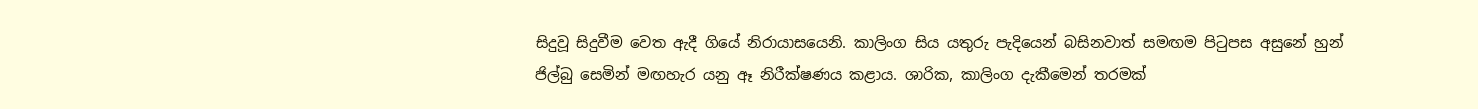සිදුවූ සිදුවීම වෙත ඇදී ගියේ නිරායාසයෙනි. කාලිංග සිය යතුරු පැදියෙන් බසිනවාත් සමඟම පිටුපස අසුනේ හුන් ජිල්බු සෙමින් මඟහැර යනු ඈ නිරීක්ෂණය කළාය. ශාරික, කාලිංග දැකීමෙන් තරමක්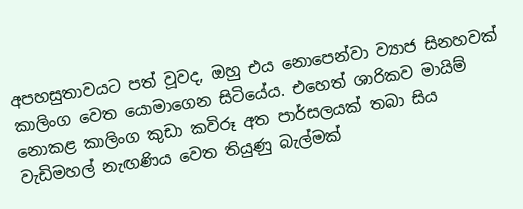අපහසුතාවයට පත් වූවද, ඔහු එය නොපෙන්වා ව්‍යාජ සිනහවක් කාලිංග වෙත යොමාගෙන සිටියේය. එහෙත් ශාරිකව මායිම් නොකළ කාලිංග කුඩා කවිරූ අත පාර්සලයක් තබා සිය වැඩිමහල් නැඟණිය වෙත තියුණු බැල්මක්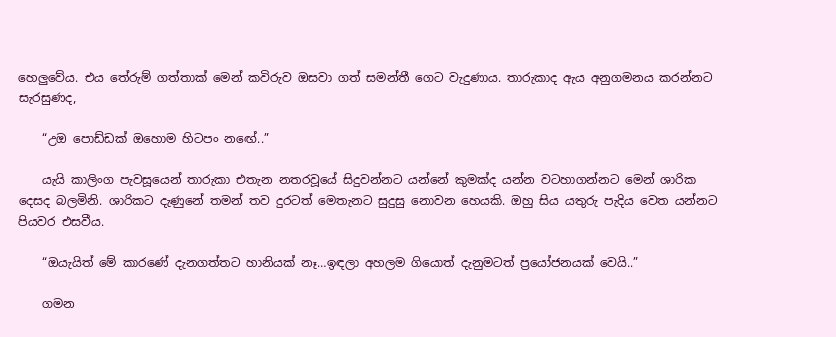හෙලුවේය. එය තේරුම් ගත්තාක් මෙන් කවිරුව ඔසවා ගත් සමන්තී ගෙට වැදුණාය. තාරුකාද ඇය අනුගමනය කරන්නට සැරසුණද,

    “උඔ පොඩ්ඩක් ඔහොම හිටපං නඟේ..”

    යැයි කාලිංග පැවසූයෙන් තාරුකා එතැන නතරවූයේ සිදුවන්නට යන්නේ කුමක්ද යන්න වටහාගන්නට මෙන් ශාරික දෙසද බලමිනි. ශාරිකට දැණුනේ තමන් තව දුරටත් මෙතැනට සුදුසු නොවන හෙයකි. ඔහු සිය යතුරු පැදිය වෙත යන්නට පියවර එසවීය.

    “ඔයැයිත් මේ කාරණේ දැනගත්තට හානියක් නෑ…ඉඳලා අහලම ගියොත් දැනුමටත් ප්‍රයෝජනයක් වෙයි..”

    ගමන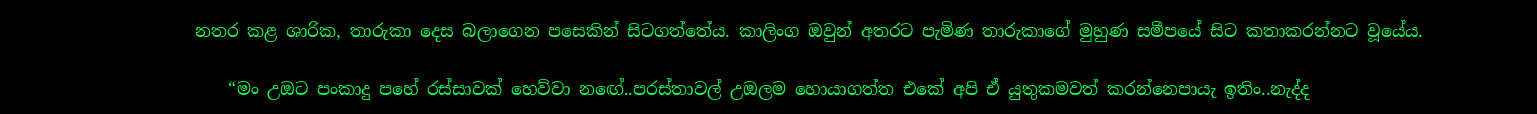නතර කළ ශාරික, තාරුකා දෙස බලාගෙන පසෙකින් සිටගත්තේය. කාලිංග ඔවුන් අතරට පැමිණ තාරුකාගේ මුහුණ සමීපයේ සිට කතාකරන්නට වූයේය.

    “මං උඔට පංකාදු පහේ රස්සාවක් හෙව්වා නඟේ..පරස්තාවල් උඔලම හොයාගත්ත එකේ අපි ඒ යුතුකමවත් කරන්නෙපායැ ඉතිං..නැද්ද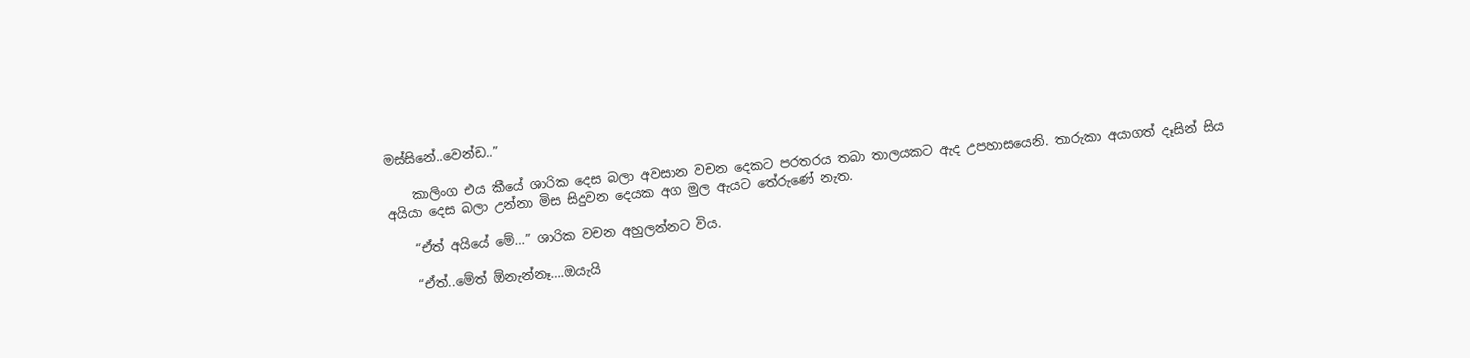මස්සිනේ..වෙන්ඩ..”

    කාලිංග එය කීයේ ශාරික දෙස බලා අවසාන වචන දෙකට පරතරය තබා තාලයකට ඇද උපහාසයෙනි. තාරුකා අයාගත් දෑසින් සිය අයියා දෙස බලා උන්නා මිස සිදුවන දෙයක අග මුල ඇයට තේරුණේ නැත.

    “ඒත් අයියේ මේ…” ශාරික වචන අහුලන්නට විය.

    “ඒත්..මේත් ඕනැන්නෑ….ඔයැයි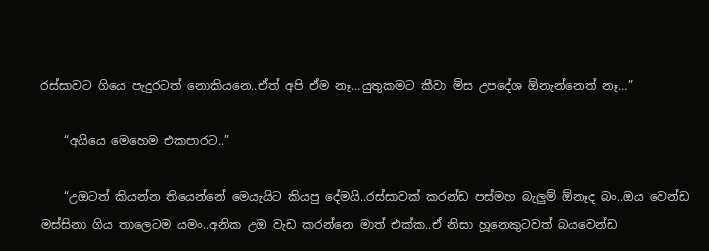රස්සාවට ගියෙ පැදුරටත් නොකියනෙ..ඒත් අපි ඒම නෑ…යුතුකමට කීවා මිස උපදේශ ඕනැන්නෙත් නෑ…”

    “අයියෙ මෙහෙම එකපාරට..”

    “උඔටත් කියන්න තියෙන්නේ මෙයැයිට කියපු දේමයි..රස්සාවක් කරන්ඩ පස්මහ බැලුම් ඕනෑද බං..ඔය වෙන්ඩ මස්සිනා ගිය තාලෙටම යමං..අනික උඔ වැඩ කරන්නෙ මාත් එක්ක..ඒ නිසා හූනෙකුටවත් බයවෙන්ඩ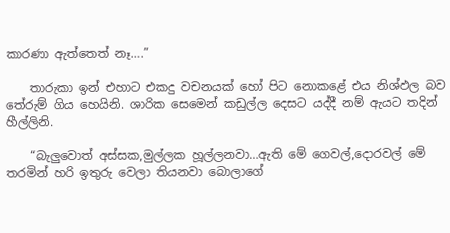කාරණා ඇත්තෙත් නෑ….”

    තාරුකා ඉන් එහාට එකදු වචනයක් හෝ පිට නොකළේ එය නිශ්ඵල බව තේරුම් ගිය හෙයිනි. ශාරික සෙමෙන් කඩුල්ල දෙසට යද්දී නම් ඇයට තදින් හීල්ලිනි.

    “බැලුවොත් අස්සක,මුල්ලක හූල්ලනවා…ඇති මේ ගෙවල්,දොරවල් මේ තරමින් හරි ඉතුරු වෙලා තියනවා බොලාගේ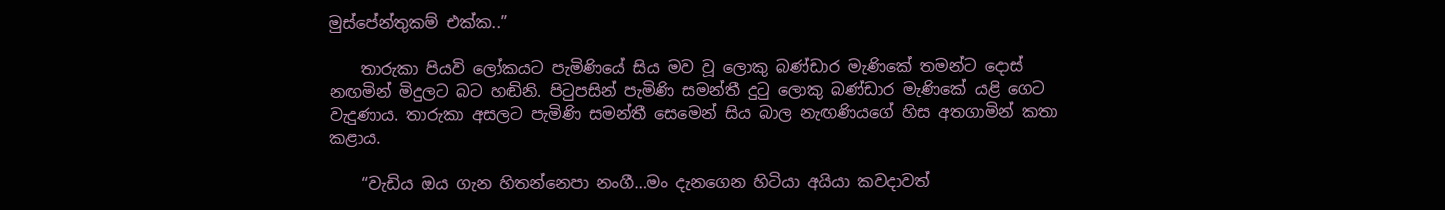මුස්පේන්තුකම් එක්ක..”

    තාරුකා පියවි ලෝකයට පැමිණියේ සිය මව වූ ලොකු බණ්ඩාර මැණිකේ තමන්ට දොස් නඟමින් මිදුලට බට හඬිනි. පිටුපසින් පැමිණි සමන්තී දුටු ලොකු බණ්ඩාර මැණිකේ යළි ගෙට වැදුණාය. තාරුකා අසලට පැමිණි සමන්තී සෙමෙන් සිය බාල නැඟණියගේ හිස අතගාමින් කතා කළාය.

    “වැඩිය ඔය ගැන හිතන්නෙපා නංගී…මං දැනගෙන හිටියා අයියා කවදාවත්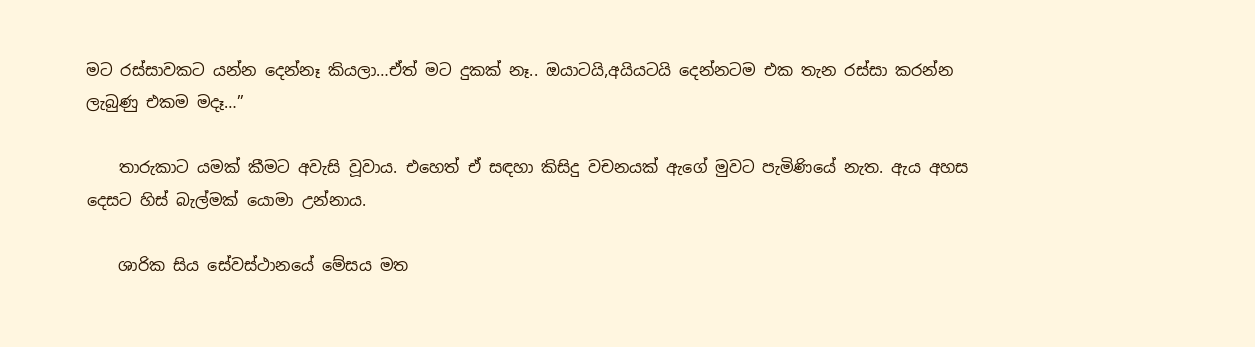මට රස්සාවකට යන්න දෙන්නෑ කියලා…ඒත් මට දුකක් නෑ.. ඔයාටයි,අයියටයි දෙන්නටම එක තැන රස්සා කරන්න ලැබුණු එකම මදෑ…”

    තාරුකාට යමක් කීමට අවැසි වූවාය. එහෙත් ඒ සඳහා කිසිදු වචනයක් ඇගේ මුවට පැමිණියේ නැත. ඇය අහස දෙසට හිස් බැල්මක් යොමා උන්නාය.

    ශාරික සිය සේවස්ථානයේ මේසය මත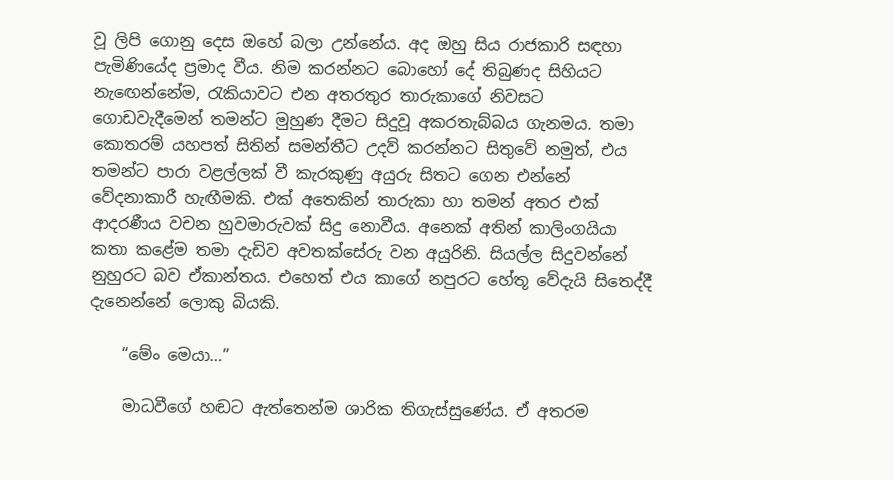වූ ලිපි ගොනු දෙස ඔහේ බලා උන්නේය. අද ඔහු සිය රාජකාරි සඳහා පැමිණියේද ප්‍රමාද වීය. නිම කරන්නට බොහෝ දේ තිබුණද සිහියට නැඟෙන්නේම, රැකියාවට එන අතරතුර තාරුකාගේ නිවසට ගොඩවැදීමෙන් තමන්ට මුහුණ දීමට සිදුවූ අකරතැබ්බය ගැනමය. තමා කොතරම් යහපත් සිතින් සමන්තීට උදව් කරන්නට සිතුවේ නමුත්, එය තමන්ට පාරා වළල්ලක් වී කැරකුණු අයුරු සිතට ගෙන එන්නේ වේදනාකාරී හැඟීමකි. එක් අතෙකින් තාරුකා හා තමන් අතර එක් ආදරණීය වචන හුවමාරුවක් සිදු නොවීය. අනෙක් අතින් කාලිංගයියා කතා කළේම තමා දැඩිව අවතක්සේරු වන අයුරිනි. සියල්ල සිදුවන්නේ නුහුරට බව ඒකාන්තය. එහෙත් එය කාගේ නපුරට හේතූ වේදැයි සිතෙද්දී දැනෙන්නේ ලොකු බියකි.

    “මේං මෙයා…”

    මාධවීගේ හඬට ඇත්තෙන්ම ශාරික තිගැස්සුණේය. ඒ අතරම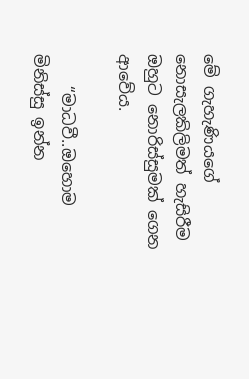මේ ගැහැණියගේ නොසැලකිලිමත් හැසිරීම ඔහුට නොරිස්සුමක් ගෙන ආවේය.

    “මාධවී..ඔහොම මිනිස්සු ඉන්න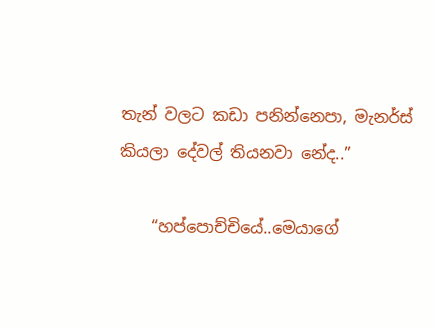තැන් වලට කඩා පනින්නෙපා, මැනර්ස් කියලා දේවල් තියනවා නේද..”

    “හප්පොච්චියේ..මෙයාගේ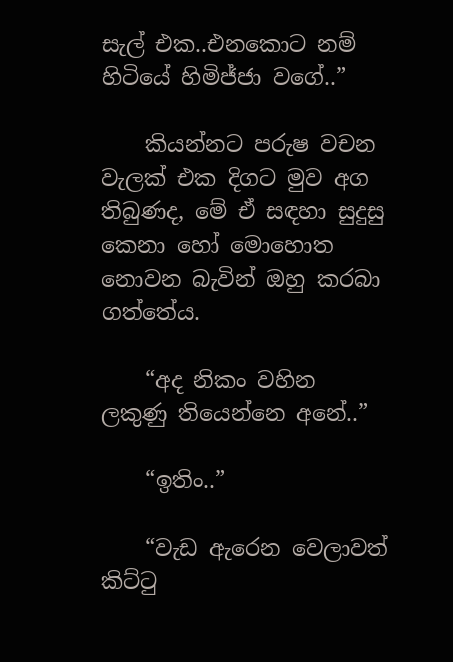සැල් එක..එනකොට නම් හිටියේ හිමිජ්ජා වගේ..”

    කියන්නට පරුෂ වචන වැලක් එක දිගට මුව අග තිබුණද, මේ ඒ සඳහා සුදුසු කෙනා හෝ මොහොත නොවන බැවින් ඔහු කරබා ගත්තේය.

    “අද නිකං වහින ලකුණු තියෙන්නෙ අනේ..”

    “ඉතිං..”

    “වැඩ ඇරෙන වෙලාවත් කිට්ටු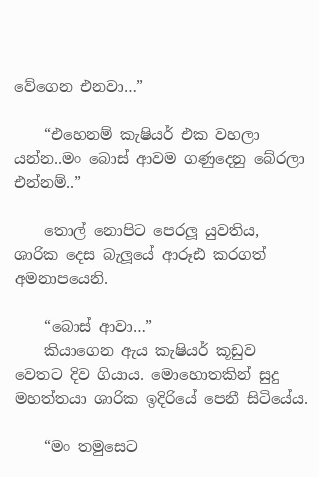වේගෙන එනවා…”

    “එහෙනම් කැෂියර් එක වහලා යන්න..මං බොස් ආවම ගණුදෙනු බේරලා එන්නම්..”

    තොල් නොපිට පෙරලූ යුවතිය, ශාරික දෙස බැලූයේ ආරූඪ කරගත් අමනාපයෙනි.

    “බොස් ආවා…”
    කියාගෙන ඇය කැෂියර් කූඩුව වෙතට දිව ගියාය. මොහොතකින් සුදු මහත්තයා ශාරික ඉදිරියේ පෙනී සිටියේය.

    “මං තමුසෙට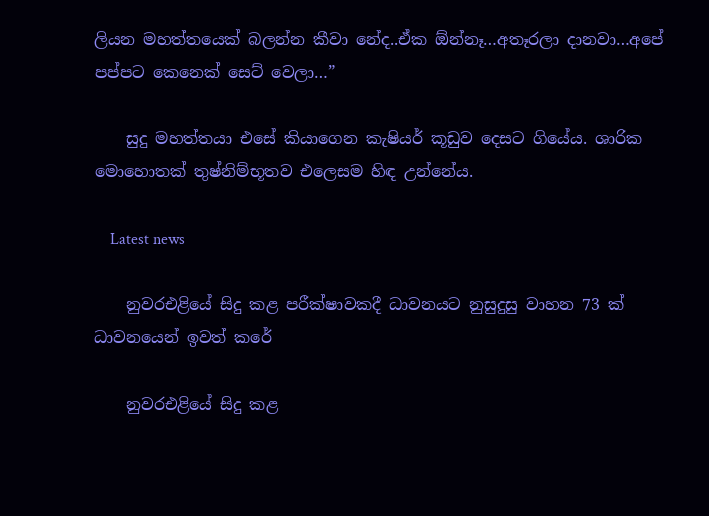ලියන මහත්තයෙක් බලන්න කීවා නේද..ඒක ඕන්නෑ…අතෑරලා දානවා…අපේ පප්පට කෙනෙක් සෙට් වෙලා…”

    සුදු මහත්තයා එසේ කියාගෙන කැෂියර් කූඩුව දෙසට ගියේය. ශාරික මොහොතක් තුෂ්නිම්භූතව එලෙසම හිඳ උන්නේය.

    Latest news

    නුවරඑළියේ සිදු කළ පරීක්ෂාවකදී ධාවනයට නුසුදුසු වාහන 73 ක් ධාවනයෙන් ඉවත් කරේ

    නුවරඑළියේ සිදු කළ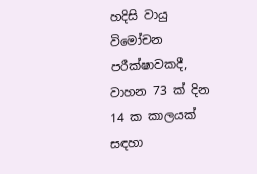හදිසි වායු විමෝචන පරීක්ෂාවකදී, වාහන 73 ක් දින 14 ක කාලයක් සඳහා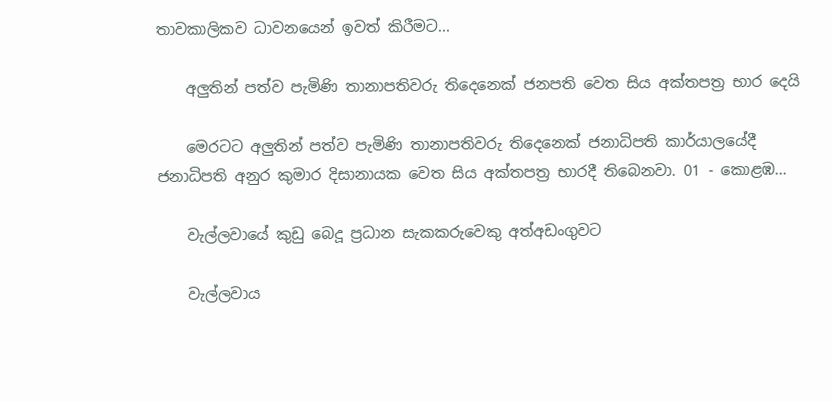තාවකාලිකව ධාවනයෙන් ඉවත් කිරීමට...

    අලුතින් පත්ව පැමිණි තානාපතිවරු තිදෙනෙක් ජනපති වෙත සිය අක්තපත්‍ර භාර දෙයි

    මෙරටට අලුතින් පත්ව පැමිණි තානාපතිවරු තිදෙනෙක් ජනාධිපති කාර්යාලයේදී ජනාධිපති අනුර කුමාර දිසානායක වෙත සිය අක්තපත්‍ර භාරදී තිබෙනවා. 01 - කොළඹ...

    වැල්ලවායේ කුඩු බෙදූ ප්‍රධාන සැකකරුවෙකු අත්අඩංගුවට

    වැල්ලවාය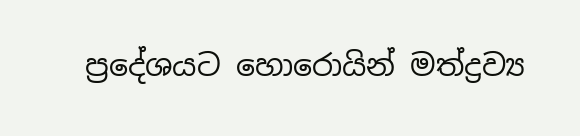ප්‍රදේශයට හොරොයින් මත්ද්‍රව්‍ය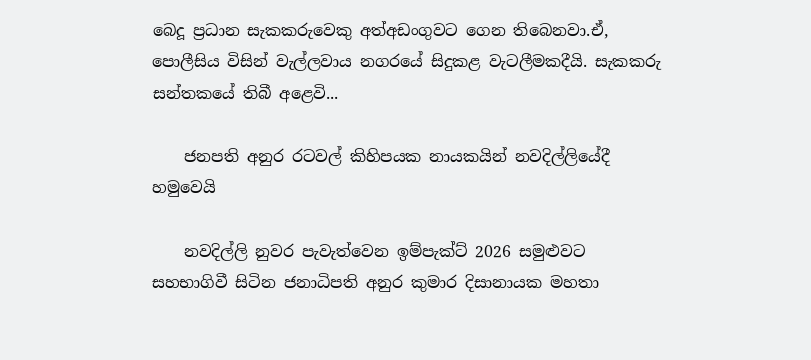බෙදූ ප්‍රධාන සැකකරුවෙකු අත්අඩංගුවට ගෙන තිබෙනවා.ඒ, පොලීසිය විසින් වැල්ලවාය නගරයේ සිදුකළ වැටලීමකදීයි. සැකකරු සන්තකයේ තිබී අළෙවි...

    ජනපති අනුර රටවල් කිහිපයක නායකයින් නවදිල්ලියේදී හමුවෙයි

    නවදිල්ලි නුවර පැවැත්වෙන ඉම්පැක්ට් 2026 සමුළුවට සහභාගිවී සිටින ජනාධිපති අනුර කුමාර දිසානායක මහතා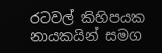රටවල් කිහිපයක නායකයින් සමග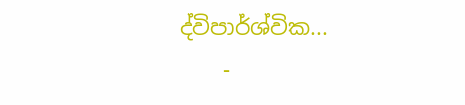ද්විපාර්ශ්වික...
    -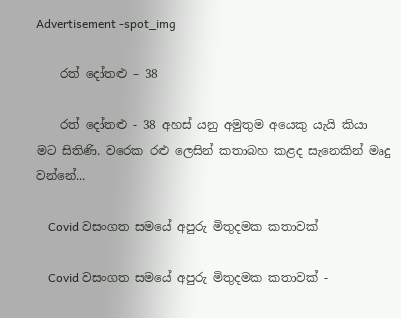Advertisement -spot_img

    රත් දෝතළු – 38

    රත් දෝතළු - 38 අහස් යනු අමුතුම අයෙකු යැයි කියා මට සිතිණි. වරෙක රළු ලෙසින් කතාබහ කළද සැනෙකින් මෘදු වන්නේ...

    Covid වසංගත සමයේ අපුරු මිතුදමක කතාවක්

    Covid වසංගත සමයේ අපුරු මිතුදමක කතාවක් -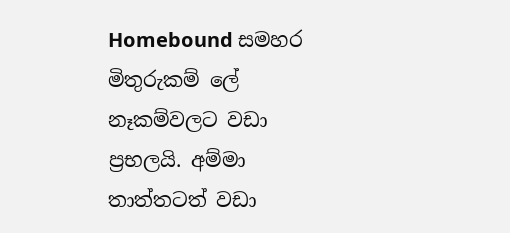Homebound සමහර මිතුරුකම් ලේ නෑකම්වලට වඩා ප්‍රභලයි. අම්මා තාත්තටත් වඩා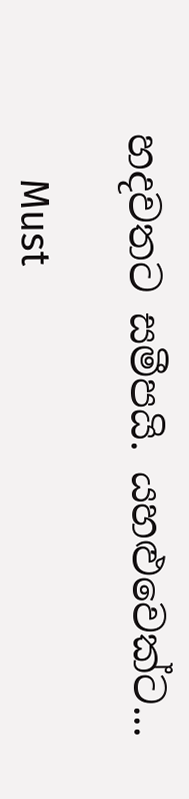හදවතට සමීපයි. යහළුවෙක්ට...

    Must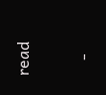read

    -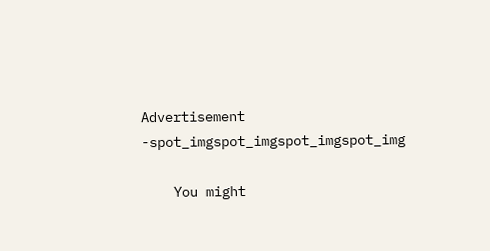Advertisement -spot_imgspot_imgspot_imgspot_img

    You might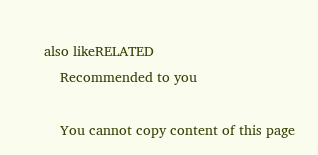also likeRELATED
    Recommended to you

    You cannot copy content of this page